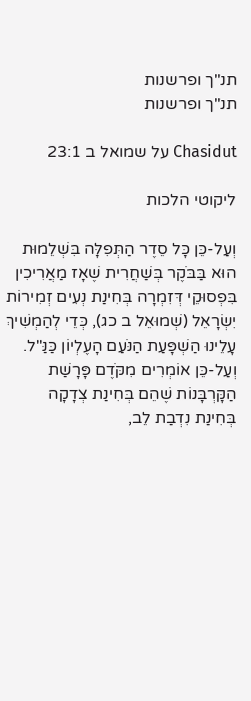תנ"ך ופרשנות
תנ"ך ופרשנות

Chasidut על שמואל ב 23:1

ליקוטי הלכות

וְעַל-כֵּן כָּל סֵדֶר הַתְּפִלָּה בִּשְׁלֵמוּת הוּא בַּבֹּקֶר בְּשַׁחֲרִית שֶׁאָז מַאֲרִיכִין בִּפְסוּקֵי דְּזִמְרָה בְּחִינַת נְעִים זְמִירוֹת יִשְׂרָאֵל (שְׁמוּאֵל ב כג), כְּדֵי לְהַמְשִׁיךְ עָלֵינוּ הַשְׁפָּעַת הַנֹּעַם הָעֶלְיוֹן כַּנַּ"ל. וְעַל-כֵּן אוֹמְרִים מִקֹּדֶם פָּרָשַׁת הַקָּרְבָּנוֹת שֶׁהֵם בְּחִינַת צְדָקָה בְּחִינַת נִדְבַת לֵב,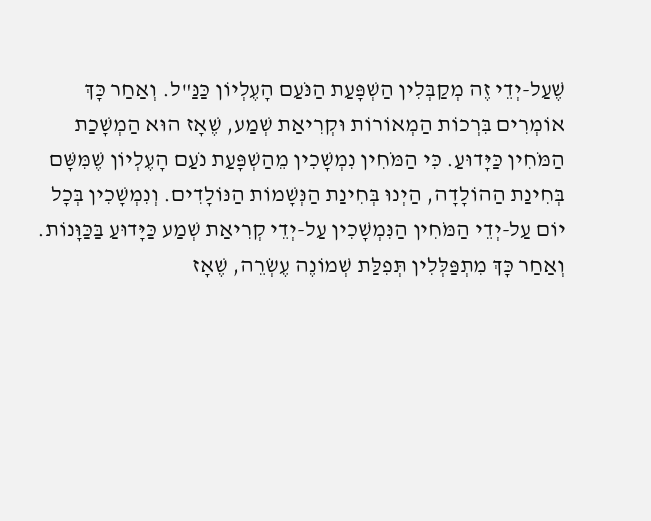שֶׁעַל-יְדֵי זֶה מְקַבְּלִין הַשְׁפָּעַת הַנֹּעַם הָעֶלְיוֹן כַּנַּ"ל. וְאַחַר כָּךְ אוֹמְרִים בִּרְכוֹת הַמְאוֹרוֹת וּקְרִיאַת שְׁמַע, שֶׁאָז הוּא הַמְשָׁכַת הַמֹּחִין כַּיָּדוּעַ. כִּי הַמֹּחִין נִמְשָׁכִין מֵהַשְׁפָּעַת נֹעַם הָעֶלְיוֹן שֶׁמִּשָּׁם בְּחִינַת הַהוֹלָדָה, הַיְנוּ בְּחִינַת הַנְּשָׁמוֹת הַנּוֹלָדִים. וְנִמְשָׁכִין בְּכָל יוֹם עַל-יְדֵי הַמֹּחִין הַנִּמְשָׁכִין עַל-יְדֵי קְרִיאַת שְׁמַע כַּיָּדוּעַ בַּכַּוָּנוֹת. וְאַחַר כָּךְ מִתְפַּלְּלִין תְּפִלַּת שְׁמוֹנֶה עֶשְׂרֵה, שֶׁאָז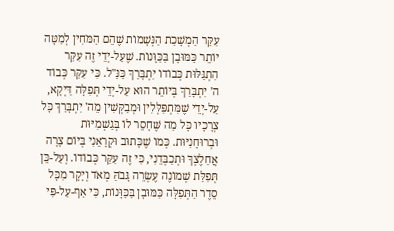עִקַּר הַמְשָׁכַת הַנְּשָׁמוֹת שֶׁהֵם הַמֹּחִין לְמַטָּה יוֹתֵר כַּמּוּבָן בַּכַּוָּנוֹת. שֶׁעַל-יְדֵי זֶה עִקַּר הִתְגַּלּוּת כְּבוֹדוֹ יִתְבָּרַךְ כַּנַּ"ל. כִּי עִקַּר כְּבוֹד ה' יִתְבָּרַךְ בְּיוֹתֵר הוּא עַל-יְדֵי תְּפִלָּה דַּיְקָא, עַל-יְדֵי שֶׁמִּתְפַּלְּלִין וּמְבַקְּשִׁין מֵה' יִתְבָּרַךְ כָּל צְרָכָיו כָּל מַה שֶּׁחָסֵר לוֹ בְּגַשְׁמִיּוּת וּבְרוּחָנִיּוּת. כְּמוֹ שֶׁכָּתוּב וּקְרָאֵנִי בְּיוֹם צָרָה אֲחַלֶצְךָ וּתְכַבְּדֵנִי, כִּי זֶה עִקַּר כְּבוֹדוֹ. וְעַל-כֵּן תְּפִלַּת שְׁמוֹנֶה עֶשְׂרֵה גָּבֹהַּ מְאֹד וְיָקָר מִכָּל סֵדֶר הַתְּפִלָּה כַּמּוּבָן בַּכַּוָּנוֹת, כִּי אַף-עַל-פִּי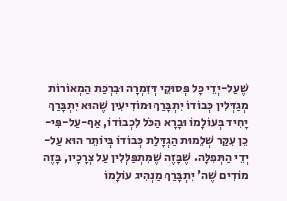שֶׁעַל-יְדֵי כָּל פְּסוּקֵי דְּזִמְרָה וּבִרְכַּת הַמְאוֹרוֹת מְגַדְּלִין כְּבוֹדוֹ יִתְבָּרַךְ וּמוֹדִיעִין שֶׁהוּא יִתְבָּרַךְ יָחִיד בְּעוֹלָמוֹ וּבָרָא הַכֹּל לִכְבוֹדוֹ, אַף-עַל-פִּי-כֵן עִקַּר שְׁלֵמוּת הַגְדָּלַת כְּבוֹדוֹ בְּיוֹתֵר הוּא עַל-יְדֵי הַתְּפִלָּה. שֶׁבָּזֶה שֶׁמִּתְפַּלְּלִין עַל צְרָכָיו, בָּזֶה מוֹדִים שֶׁה' יִתְבָּרַךְ מַנְהִיג עוֹלָמוֹ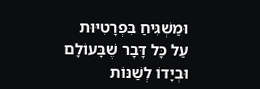וּמַשְׁגִּיחַ בִּפְרָטִיּוּת עַל כָּל דָּבָר שֶׁבָּעוֹלָם וּבְיָדוֹ לְשַׁנּוֹת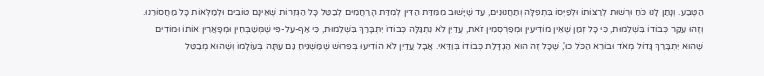הַטֶּבַע. וְנָתַן לָנוּ כֹּחַ וּרְשׁוּת לְרַצּוֹתוֹ וּלְפַיְּסוֹ בִּתְפִלָּה וְתַחֲנוּנִים, עַד שֶׁיָּשׁוּב מִמִּדַּת הַדִּין לְמִדַּת הָרַחֲמִים לְבַטֵּל כָּל הַגְּזֵרוֹת שֶׁאֵינָם טוֹבִים וּלְמַלְּאוֹת כָּל מַחֲסוֹרֵנוּ. וְזֶהוּ עִקַּר כְּבוֹדוֹ בִּשְׁלֵמוּת, כִּי כָּל זְמַן שֶׁאֵין מוֹדִיעִין וּמְפַרְסְמִין זֹאת, עֲדַיִן לֹא נִתְגַּלָּה כְּבוֹדוֹ יִתְבָּרַךְ בִּשְׁלֵמוּת, כִּי אַף-עַל-פִּי שֶׁמְּשַׁבְּחִין וּמְפָאֲרִין אוֹתוֹ וּמוֹדִים שֶׁהוּא יִתְבָּרַךְ גָּדוֹל מְאֹד וּבוֹרֵא הַכֹּל כוּ', שֶׁכָּל זֶה הוּא הַגְדָּלַת כְּבוֹדוֹ בְּוַדַּאי. אֲבָל עֲדַיִן לֹא הוֹדִיעוּ בְּפֵרוּשׁ שֶׁמַּשְׁגִּיחַ גַּם עַתָּה בְּעוֹלָמוֹ וְשֶׁהוּא מְבַטֵּל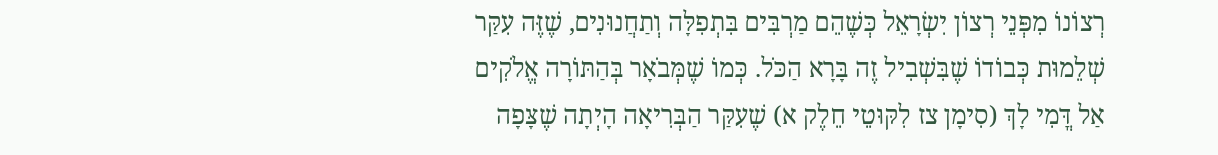רְצוֹנוֹ מִפְּנֵי רְצוֹן יִשְׂרָאֵל כְּשֶׁהֵם מַרְבִּים בִּתְפִלָּה וְתַחֲנוּנִים, שֶׁזֶּה עִקַּר שְׁלֵמוּת כְּבוֹדוֹ שֶׁבִּשְׁבִיל זֶה בָּרָא הַכֹּל. כְּמוֹ שֶׁמְּבֹאָר בְּהַתּוֹרָה אֱלֹקִים אַל דֳּמִי לָךְ (סִימָן צז לִקּוּטֵי חֵלֶק א) שֶׁעִקַּר הַבְּרִיאָה הָיְתָה שֶׁצָּפָה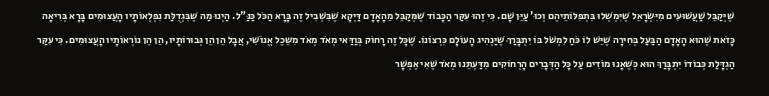שֶׁיְּקַבֵּל שַׁעֲשׁוּעִים מִיִּשְׂרָאֵל שֶׁיִּמְשְׁלוּ בִּתְפִלּוֹתֵיהֶם וְכוּ' עַיֵּן שָׁם. כִּי זֶהוּ עִקַּר הַכָּבוֹד שֶׁמְּקַבֵּל מֵהָאָדָם דַּיְקָא שֶׁבִּשְׁבִיל זֶה בָּרָא הַכֹּל כַּנַּ"ל. הַיְנוּ מַה שֶּׁבִּגְדֻלַּת נִפְלְאוֹתָיו הָעֲצוּמִים בָּרָא בְּרִיאָה כָּזֹאת שֶׁהוּא הָאָדָם הַבַּעַל בְּחִירָה שֶׁיֵּשׁ לוֹ כֹּחַ לִמְשֹׁל בּוֹ יִתְבָּרַךְ שֶׁיַּנְהִיג הָעוֹלָם כִּרְצוֹנוֹ. שֶׁכָּל זֶה רָחוֹק בְּוַדַּאי מְאֹד מְאֹד מִשֵּכֶל אֱנוֹשִׁי, אֲבָל הֵן הֵן גְּבוּרוֹתָיו, הֵן הֵן נוֹרְאוֹתָיו הָעֲצוּמִים. כִּי עִקַּר הַגְדָּלַת כְּבוֹדוֹ יִתְבָּרַךְ הוּא כְּשֶׁאָנוּ מוֹדִים עַל כָּל הַדְּבָרִים הָרְחוֹקִים מִדַּעְתֵּנוּ מְאֹד שֶׁאִי אֶפְשָׁר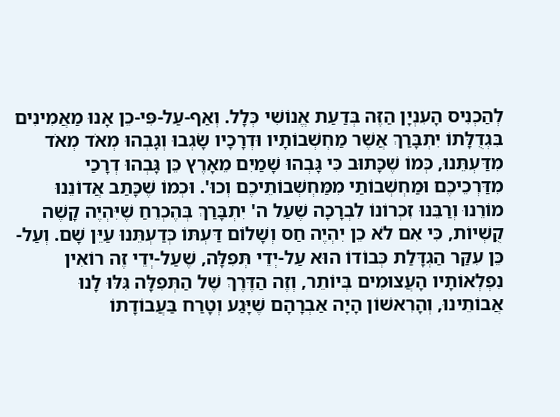לְהַכְנִיס הָעִנְיָן הַזֶּה בְּדַעַת אֱנוֹשִׁי כְּלָל. וְאַף-עַל-פִּי-כֵן אָנוּ מַאֲמִינִים בִּגְדֻלָּתוֹ יִתְבָּרַךְ אֲשֶׁר מַחְשְׁבוֹתָיו וּדְרָכָיו שָׂגְבוּ וְגָבְהוּ מְאֹד מְאֹד מִדַּעְתֵּנוּ, כְּמוֹ שֶׁכָּתוּב כִּי גָּבְהוּ שָׁמַיִם מֵאָרֶץ כֵּן גָּבְהוּ דְרָכַי מִדַּרְכֵיכֶם וּמַחְשְׁבוֹתַי מִמַּחְשְׁבוֹתֵיכֶם וְכוּ'. וּכְמוֹ שֶׁכָּתַב אֲדוֹנֵנוּ מוֹרֵנוּ וְרַבֵּנוּ זִכְרוֹנוֹ לִבְרָכָה שֶׁעַל ה' יִתְבָּרַךְ בְּהֶכְרֵחַ שֶׁיִּהְיֶה קָשֶׁה קֻשְׁיוֹת, כִּי אִם לֹא כֵן יִהְיֶה חַס וְשָׁלוֹם דַּעְתּוֹ כְּדַעְתֵּנוּ עַיֵּן שָׁם. וְעַל-כֵּן עִקַּר הַגְדָּלַת כְּבוֹדוֹ הוּא עַל-יְדֵי תְּפִלָּה, שֶׁעַל-יְדֵי זֶה רוֹאִין נִפְלְאוֹתָיו הָעֲצוּמִים בְּיוֹתֵר, וְזֶה הַדֶּרֶךְ שֶׁל הַתְּפִלָּה גִּלּוּ לָנוּ אֲבוֹתֵינוּ, וְהָרִאשׁוֹן הָיָה אַבְרָהָם שֶׁיָּגַע וְטָרַח בַּעֲבוֹדָתוֹ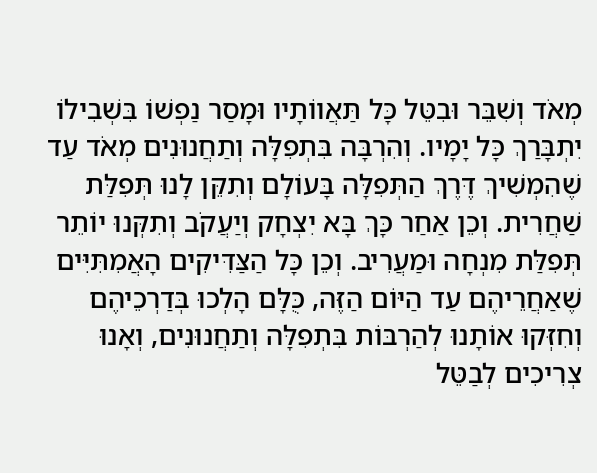מְאֹד וְשִׁבֵּר וּבִטֵּל כָּל תַּאֲווֹתָיו וּמָסַר נַפְשׁוֹ בִּשְׁבִילוֹ יִתְבָּרַךְ כָּל יָמָיו. וְהִרְבָּה בִּתְפִלָּה וְתַחֲנוּנִים מְאֹד עַד שֶׁהִמְשִׁיךְ דֶּרֶךְ הַתְּפִלָּה בָּעוֹלָם וְתִקֵּן לָנוּ תְּפִלַּת שַׁחֲרִית. וְכֵן אַחַר כָּךְ בָּא יִצְחָק וְיַעֲקֹב וְתִקְּנוּ יוֹתֵר תְּפִלַּת מִנְחָה וּמַעֲרִיב. וְכֵן כָּל הַצַּדִּיקִים הָאֲמִתִּיִּים שֶׁאַחֲרֵיהֶם עַד הַיּוֹם הַזֶּה, כֻּלָּם הָלְכוּ בְּדַרְכֵיהֶם וְחִזְּקוּ אוֹתָנוּ לְהַרְבּוֹת בִּתְפִלָּה וְתַחֲנוּנִים, וְאָנוּ צְרִיכִים לְבַטֵּל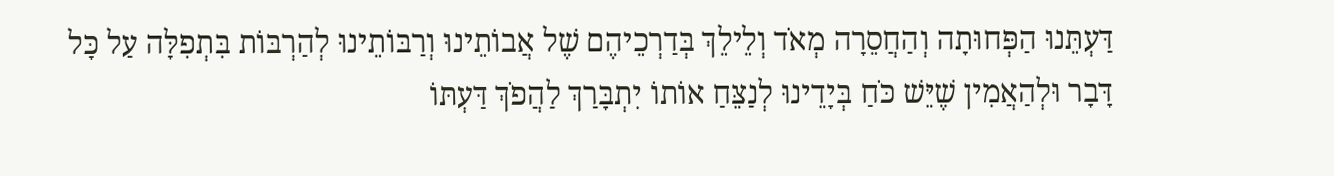דַּעְתֵּנוּ הַפְּחוּתָה וְהַחֲסֵרָה מְאֹד וְלֵילֵךְ בְּדַרְכֵיהֶם שֶׁל אֲבוֹתֵינוּ וְרַבּוֹתֵינוּ לְהַרְבּוֹת בִּתְפִלָּה עַל כָּל דָּבָר וּלְהַאֲמִין שֶׁיֵּשׁ כֹּחַ בְּיָדֵינוּ לְנַצֵּחַ אוֹתוֹ יִתְבָּרַךְ לַהֲפֹךְ דַּעְתּוֹ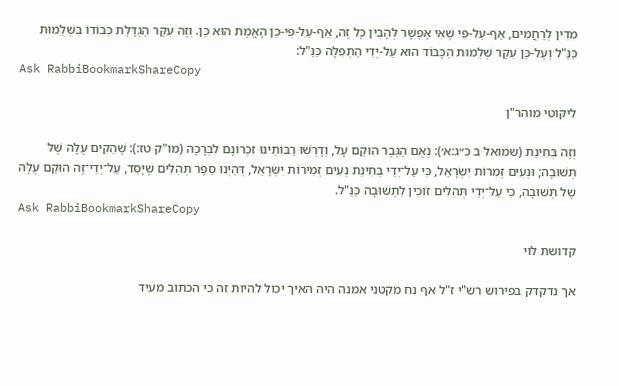מִדִּין לְרַחֲמִים, אַף-עַל-פִּי שֶׁאִי אֶפְשָׁר לְהָבִין כָּל זֶה, אַף-עַל-פִּי-כֵן הָאֱמֶת הוּא כֵּן. וְזֶה עִקַּר הַגְדָּלַת כְּבוֹדוֹ בִּשְׁלֵמוּת כַּנַּ"ל וְעַל-כֵּן עִקַּר שְׁלֵמוּת הַכָּבוֹד הוּא עַל-יְדֵי הַתְּפִלָּה כַּנַּ"ל:
Ask RabbiBookmarkShareCopy

ליקוטי מוהר"ן

וְזֶה בְּחִינַת (שמואל ב כ״ג:א׳): נְאֻם הַגֶּבֶר הוּקַם עָל, וְדָרְשׁוּ רַבּוֹתֵינוּ זִכְרוֹנָם לִבְרָכָה (מו"ק טז:): שֶׁהֵקִים עֻלָּהּ שֶׁל תְּשׁוּבָה; וּנְעִים זְמִרוֹת יִשְׂרָאֵל, כִּי עַל־יְדֵי בְּחִינַת נְעִים זְמִירוֹת יִשְׂרָאֵל, דְּהַיְנוּ סֵפֶר תְּהִלִּים שֶׁיָּסַד, עַל־יְדֵי־זֶה הוּקַם עֻלָּהּ שֶׁל תְּשׁוּבָה, כִּי עַל־יְדֵי תְּהִלִּים זוֹכִין לִתְשׁוּבָה כַּנַּ"ל.
Ask RabbiBookmarkShareCopy

קדושת לוי

אך נדקדק בפירוש רש"י ז"ל אף נח מקטני אמנה היה האיך יכול להיות זה כי הכתוב מעיד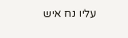עליו נח איש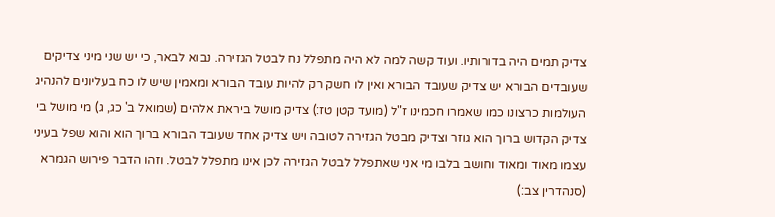צדיק תמים היה בדורותיו. ועוד קשה למה לא היה מתפלל נח לבטל הגזירה. נבוא לבאר, כי יש שני מיני צדיקים שעובדים הבורא יש צדיק שעובד הבורא ואין לו חשק רק להיות עובד הבורא ומאמין שיש לו כח בעליונים להנהיג העולמות כרצונו כמו שאמרו חכמינו ז"ל (מועד קטן טז:) צדיק מושל ביראת אלהים (שמואל ב' כג, ג) מי מושל בי צדיק הקדוש ברוך הוא גוזר וצדיק מבטל הגזירה לטובה ויש צדיק אחד שעובד הבורא ברוך הוא והוא שפל בעיני עצמו מאוד ומאוד וחושב בלבו מי אני שאתפלל לבטל הגזירה לכן אינו מתפלל לבטל. וזהו הדבר פירוש הגמרא (סנהדרין צב:)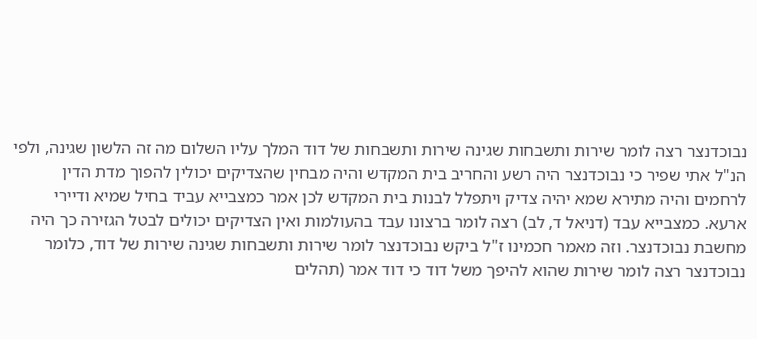נבוכדנצר רצה לומר שירות ותשבחות שגינה שירות ותשבחות של דוד המלך עליו השלום מה זה הלשון שגינה, ולפי הנ"ל אתי שפיר כי נבוכדנצר היה רשע והחריב בית המקדש והיה מבחין שהצדיקים יכולין להפוך מדת הדין לרחמים והיה מתירא שמא יהיה צדיק ויתפלל לבנות בית המקדש לכן אמר כמצבייא עביד בחיל שמיא ודיירי ארעא. כמצבייא עבד (דניאל ד, לב) רצה לומר ברצונו עבד בהעולמות ואין הצדיקים יכולים לבטל הגזירה כך היה מחשבת נבוכדנצר. וזה מאמר חכמינו ז"ל ביקש נבוכדנצר לומר שירות ותשבחות שגינה שירות של דוד, כלומר נבוכדנצר רצה לומר שירות שהוא להיפך משל דוד כי דוד אמר (תהלים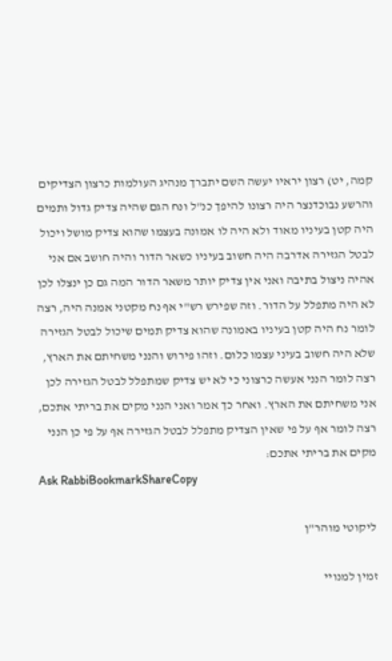קמה, יט) רצון יראיו יעשה השם יתברך מנהיג העולמות כרצון הצדיקים והרשע נבוכדנצר היה רצונו להיפך כנ"ל ונח הגם שהיה צדיק גדול ותמים היה קטן בעיניו מאוד ולא היה לו אמונה בעצמו שהוא צדיק מושל ויכול לבטל הגזירה אדרבה היה חשוב בעיניו כשאר הדור והיה חושב אם אני אהיה ניצול בתיבה ואני אין צדיק יותר משאר הדור המה גם כן ינצלו לכן לא היה מתפלל על הדור. וזה שפירש רש"י אף נח מקטני אמנה היה, רצה לומר נח היה קטן בעיניו באמונה שהוא צדיק תמים שיכול לבטל הגזירה שלא היה חשוב בעיני עצמו כלום. וזהו פירוש והנני משחיתם את הארץ, רצה לומר הנני אעשה כרצוני כי לא יש צדיק שמתפלל לבטל הגזירה לכן אני משחיתם את הארץ. ואחר כך אמר ואני הנני מקים את בריתי אתכם, רצה לומר אף על פי שאין הצדיק מתפלל לבטל הגזירה אף על פי כן הנני מקים את בריתי אתכם:
Ask RabbiBookmarkShareCopy

ליקוטי מוהר"ן

זמין למנויי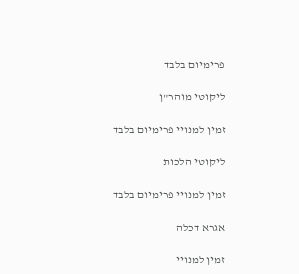פרימיום בלבד

ליקוטי מוהר"ן

זמין למנויי פרימיום בלבד

ליקוטי הלכות

זמין למנויי פרימיום בלבד

אגרא דכלה

זמין למנויי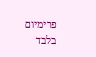פרימיום בלבד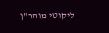ליקוטי מוהר"ן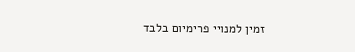זמין למנויי פרימיום בלבד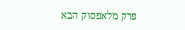פרק מלאפסוק הבא